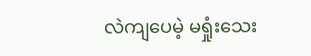လဲကျပေမဲ့ မရှုံးသေး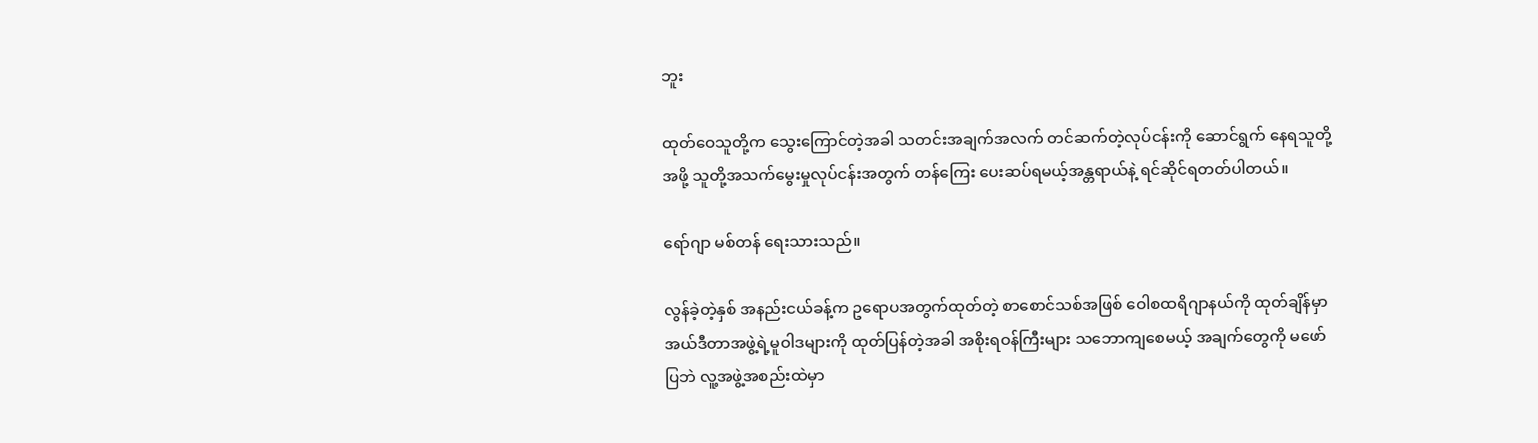ဘူး

ထုတ်ဝေသူတို့က သွေးကြောင်တဲ့အခါ သတင်းအချက်အလက် တင်ဆက်တဲ့လုပ်ငန်းကို ဆောင်ရွက် နေရသူတို့အဖို့ သူတို့အသက်မွေးမှုလုပ်ငန်းအတွက် တန်ကြေး ပေးဆပ်ရမယ့်အန္တရာယ်နဲ့ ရင်ဆိုင်ရတတ်ပါတယ်။

ရော်ဂျာ မစ်တန် ရေးသားသည်။

လွန်ခဲ့တဲ့နှစ် အနည်းငယ်ခန့်က ဥရောပအတွက်ထုတ်တဲ့ စာစောင်သစ်အဖြစ် ဝေါစထရိဂျာနယ်ကို ထုတ်ချိန်မှာ အယ်ဒီတာအဖွဲ့ရဲ့မူဝါဒများကို ထုတ်ပြန်တဲ့အခါ အစိုးရဝန်ကြီးများ သဘောကျစေမယ့် အချက်တွေကို မဖော်ပြဘဲ လူ့အဖွဲ့အစည်းထဲမှာ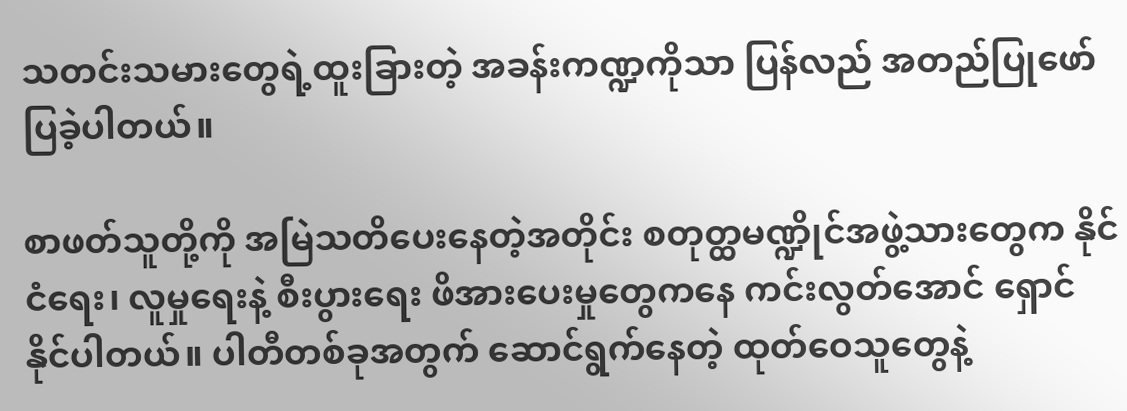သတင်းသမားတွေရဲ့ထူးခြားတဲ့ အခန်းကဏ္ဍကိုသာ ပြန်လည် အတည်ပြုဖော်ပြခဲ့ပါတယ်။

စာဖတ်သူတို့ကို အမြဲသတိပေးနေတဲ့အတိုင်း စတုတ္ထမဏ္ဍိုင်အဖွဲ့သားတွေက နိုင်ငံရေး၊ လူမှုရေးနဲ့ စီးပွားရေး ဖိအားပေးမှုတွေကနေ ကင်းလွတ်အောင် ရှောင်နိုင်ပါတယ်။ ပါတီတစ်ခုအတွက် ဆောင်ရွက်နေတဲ့ ထုတ်ဝေသူတွေနဲ့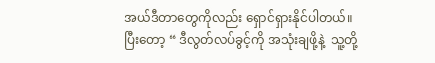အယ်ဒီတာတွေကိုလည်း ရှောင်ရှားနိုင်ပါတယ်။ ပြီးတော့ “ ဒီလွတ်လပ်ခွင့်ကို အသုံးချဖို့နဲ့  သူ့တို့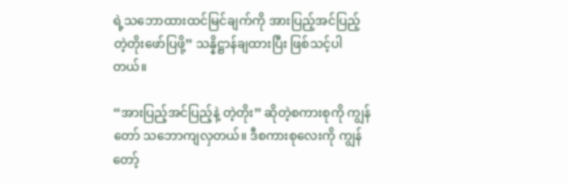ရဲ့သဘောထားထင်မြင်ချက်ကို အားပြည့်အင်ပြည့် တဲ့တိုးဖော်ပြဖို့” သန္နိဋ္ဌာန်ချထားပြီး ဖြစ်သင့်ပါတယ်။

“အားပြည့်အင်ပြည့်နဲ့ တဲ့တိုး” ဆိုတဲ့စကားစုကို ကျွန်တော် သဘောကျလှတယ်။ ဒီစကားစုလေးကို ကျွန်တော့်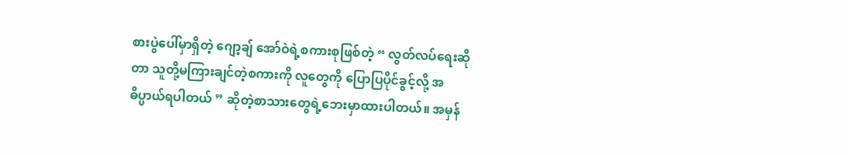စားပွဲပေါ်မှာရှိတဲ့ ဂျော့ချ် အော်ဝဲရဲ့စကားစုဖြစ်တဲ့ “ လွတ်လပ်ရေးဆိုတာ သူတို့မကြားချင်တဲ့စကားကို လူတွေကို ပြောပြပိုင်ခွင့်လို့ အဓိပ္ပာယ်ရပါတယ် ” ဆိုတဲ့စာသားတွေရဲ့ဘေးမှာထားပါတယ်။ အမှန်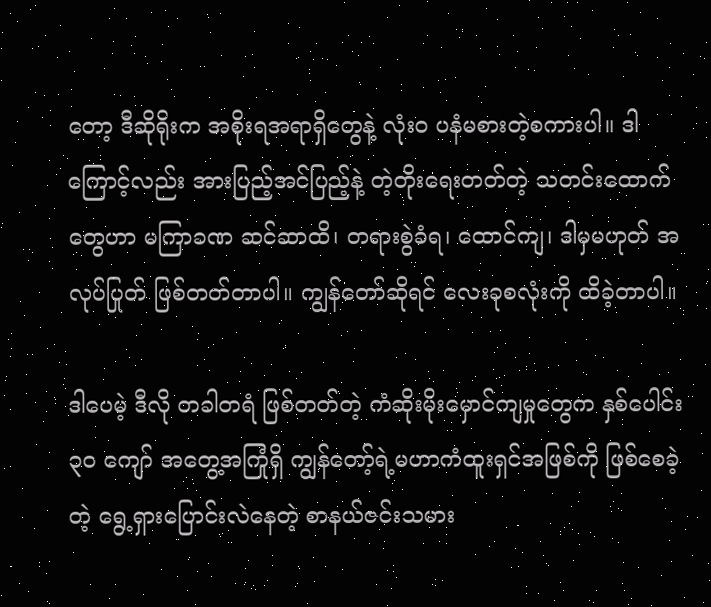တော့ ဒီဆိုရိုးက အစိုးရအရာရှိတွေနဲ့ လုံးဝ ပနံမစားတဲ့စကားပါ။ ဒါကြောင့်လည်း အားပြည့်အင်ပြည့်နဲ့ တဲ့တိုးရေးတတ်တဲ့ သတင်းထောက်တွေဟာ မကြာခဏ ဆင်ဆာထိ၊ တရားစွဲခံရ၊ ထောင်ကျ၊ ဒါမှမဟုတ် အလုပ်ပြုတ် ဖြစ်တတ်တာပါ။ ကျွန်တော်ဆိုရင် လေးခုစလုံးကို ထိခဲ့တာပါ။

ဒါပေမဲ့ ဒီလို တခါတရံ ဖြစ်တတ်တဲ့ ကံဆိုးမိုးမှောင်ကျမှုတွေက နှစ်ပေါင်း ၃၀ ကျော် အတွေ့အကြုံရှိ ကျွန်တော့်ရဲ့မဟာကံထူးရှင်အဖြစ်ကို ဖြစ်စေခဲ့တဲ့ ရွေ့ရှားပြောင်းလဲနေတဲ့ စာနယ်ဇင်းသမား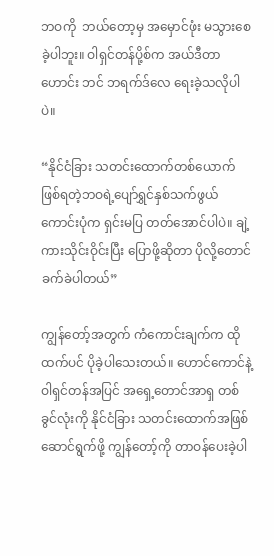ဘဝကို  ဘယ်တော့မှ အမှောင်ဖုံး မသွားစေခဲ့ပါဘူး။ ဝါရှင်တန်ပို့စ်က အယ်ဒီတာဟောင်း ဘင် ဘရက်ဒ်လေ ရေးခဲ့သလိုပါပဲ။

“နိုင်ငံခြား သတင်းထောက်တစ်ယောက် ဖြစ်ရတဲ့ဘဝရဲ့ပျော်ရွှင်နှစ်သက်ဖွယ်ကောင်းပုံက ရှင်းမပြ တတ်အောင်ပါပဲ။ ချဲ့ကားသိုင်းဝိုင်းပြီး ပြောဖို့ဆိုတာ ပိုလို့တောင် ခက်ခဲပါတယ်”

ကျွန်တော့်အတွက် ကံကောင်းချက်က ထိုထက်ပင် ပိုခဲ့ပါသေးတယ်။ ဟောင်ကောင်နဲ့ ဝါရှင်တန်အပြင် အရှေ့တောင်အာရှ တစ်ခွင်လုံးကို နိုင်ငံခြား သတင်းထောက်အဖြစ် ဆောင်ရွက်ဖို့ ကျွန်တော့်ကို တာဝန်ပေးခဲ့ပါ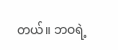တယ်။ ဘဝရဲ့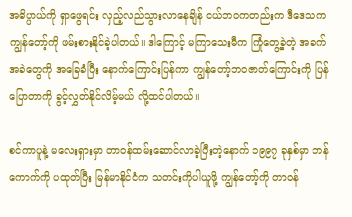အဓိပ္ပာယ်ကို ရှာဖွေရင်း လှည့်လည်သွားလာနေချိန် ငယ်ဘဝကတည်းက ဒီဒေသက ကျွန်တော့်ကို ဖမ်းစားနိုင်ခဲ့ပါတယ်။ ဒါကြောင့် မကြာသေးမီက ကြုံတွေ့ခဲ့တဲ့ အခက်အခဲတွေကို အခြေခံပြီး နောက်ကြောင်းပြန်ကာ ကျွန်တော့်ဘဝဇာတ်ကြောင်းကို ပြန်ပြောတာကို ခွင့်လွှတ်နိုင်လိမ့်မယ် လို့ထင်ပါတယ်။

စင်ကာပူနဲ့ မလေးရှားမှာ တာဝန်ထမ်းဆောင်လာခဲ့ပြီးတဲ့နောက် ၁၉၉၇ ခုနှစ်မှာ ဘန်ကောက်ကို ပထုတ်ပြီး မြန်မာနိုင်ငံက သတင်းကိုပါယူဖို့ ကျွန်တော့်ကို တာဝန်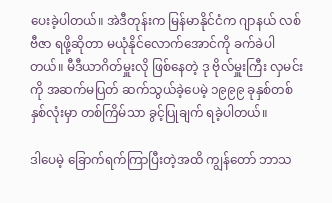ပေးခဲ့ပါတယ်။ အဲဒီတုန်းက မြန်မာနိုင်ငံက ဂျာနယ် လစ်ဗီဇာ ရဖို့ဆိုတာ မယုံနိုင်လောက်အောင်ကို ခက်ခဲပါတယ်။ မီဒီယာဂိတ်မှူးလို ဖြစ်နေတဲ့ ဒု ဗိုလ်မှူးကြီး လှမင်းကို အဆက်မပြတ် ဆက်သွယ်ခဲ့ပေမဲ့ ၁၉၉၉ ခုနှစ်တစ်နှစ်လုံးမှာ တစ်ကြိမ်သာ ခွင့်ပြုချက် ရခဲ့ပါတယ်။

ဒါပေမဲ့ ခြောက်ရက်ကြာပြီးတဲ့အထိ ကျွန်တော် ဘာသ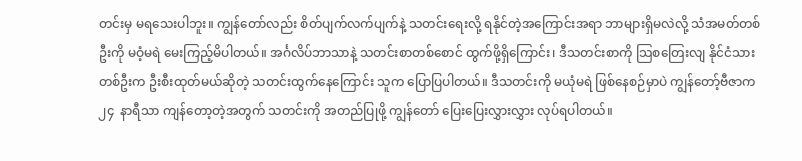တင်းမှ မရသေးပါဘူး။ ကျွန်တော်လည်း စိတ်ပျက်လက်ပျက်နဲ့ သတင်းရေးလို့ ရနိုင်တဲ့အကြောင်းအရာ ဘာများရှိမလဲလို့ သံအမတ်တစ်ဦးကို မဝံ့မရဲ မေးကြည့်မိပါတယ်။ အင်္ဂလိပ်ဘာသာနဲ့ သတင်းစာတစ်စောင် ထွက်ဖို့ရှိကြောင်း၊ ဒီသတင်းစာကို သြစတြေးလျ နိုင်ငံသားတစ်ဦးက ဦးစီးထုတ်မယ်ဆိုတဲ့ သတင်းထွက်နေကြောင်း သူက ပြောပြပါတယ်။ ဒီသတင်းကို မယုံမရဲ ဖြစ်နေစဉ်မှာပဲ ကျွန်တော့်ဗီဇာက ၂၄  နာရီသာ ကျန်တော့တဲ့အတွက် သတင်းကို အတည်ပြုဖို့ ကျွန်တော် ပြေးပြေးလွှားလွှား လုပ်ရပါတယ်။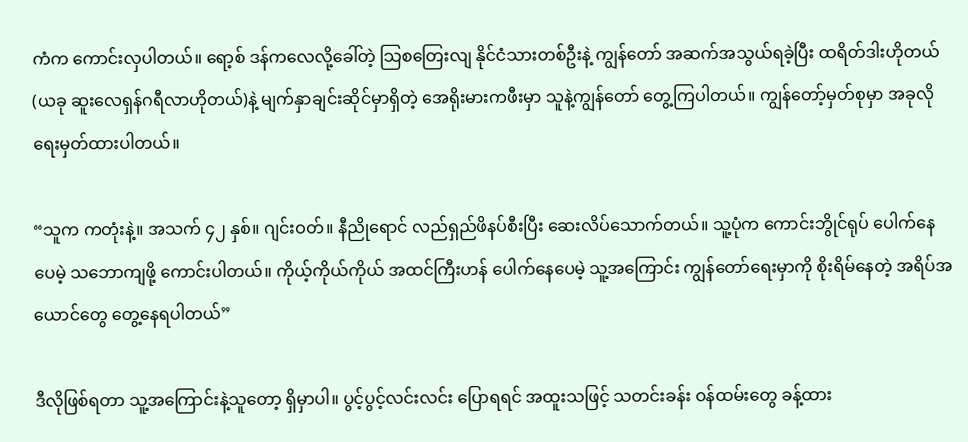ကံက ကောင်းလှပါတယ်။ ရော့စ် ဒန်ကလေလို့ခေါ်တဲ့ သြစတြေးလျ နိုင်ငံသားတစ်ဦးနဲ့ ကျွန်တော် အဆက်အသွယ်ရခဲ့ပြီး ထရိတ်ဒါးဟိုတယ်(ယခု ဆူးလေရှန်ဂရီလာဟိုတယ်)နဲ့ မျက်နှာချင်းဆိုင်မှာရှိတဲ့ အေရိုးမားကဖီးမှာ သူနဲ့ကျွန်တော် တွေ့ကြပါတယ်။ ကျွန်တော့်မှတ်စုမှာ အခုလို ရေးမှတ်ထားပါတယ်။

“သူက ကတုံးနဲ့။ အသက် ၄၂ နှစ်။ ဂျင်းဝတ်။ နီညိုရောင် လည်ရှည်ဖိနပ်စီးပြီး ဆေးလိပ်သောက်တယ်။ သူ့ပုံက ကောင်းဘွိုင်ရုပ် ပေါက်နေပေမဲ့ သဘောကျဖို့ ကောင်းပါတယ်။ ကိုယ့်ကိုယ်ကိုယ် အထင်ကြီးဟန် ပေါက်နေပေမဲ့ သူ့အကြောင်း ကျွန်တော်ရေးမှာကို စိုးရိမ်နေတဲ့ အရိပ်အယောင်တွေ တွေ့နေရပါတယ်”

ဒီလိုဖြစ်ရတာ သူ့အကြောင်းနဲ့သူတော့ ရှိမှာပါ။ ပွင့်ပွင့်လင်းလင်း ပြောရရင် အထူးသဖြင့် သတင်းခန်း ဝန်ထမ်းတွေ ခန့်ထား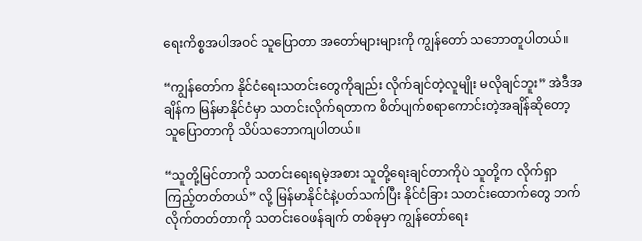ရေးကိစ္စအပါအဝင် သူပြောတာ အတော်များများကို ကျွန်တော် သဘောတူပါတယ်။

“ကျွန်တော်က နိုင်ငံရေးသတင်းတွေကိုချည်း လိုက်ချင်တဲ့လူမျိုး မလိုချင်ဘူး” အဲဒီအချိန်က မြန်မာနိုင်ငံမှာ သတင်းလိုက်ရတာက စိတ်ပျက်စရာကောင်းတဲ့အချိန်ဆိုတော့ သူပြောတာကို သိပ်သဘောကျပါတယ်။

“သူတို့မြင်တာကို သတင်းရေးရမဲ့အစား သူတို့ရေးချင်တာကိုပဲ သူတို့က လိုက်ရှာကြည့်တတ်တယ်” လို့ မြန်မာနိုင်ငံနဲ့ပတ်သက်ပြီး နိုင်ငံခြား သတင်းထောက်တွေ ဘက်လိုက်တတ်တာကို သတင်းဝေဖန်ချက် တစ်ခုမှာ ကျွန်တော်ရေး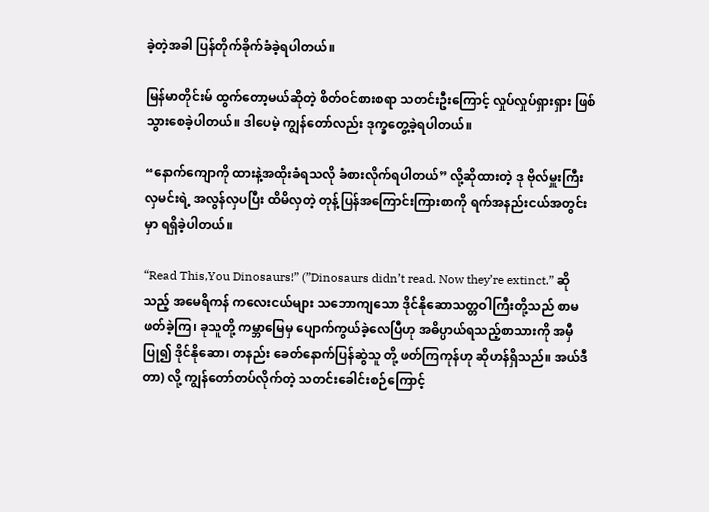ခဲ့တဲ့အခါ ပြန်တိုက်ခိုက်ခံခဲ့ရပါတယ်။

မြန်မာတိုင်းမ် ထွက်တော့မယ်ဆိုတဲ့ စိတ်ဝင်စားစရာ သတင်းဦးကြောင့် လှုပ်လှုပ်ရှားရှား ဖြစ်သွားစေခဲ့ပါတယ်။ ဒါပေမဲ့ ကျွန်တော်လည်း ဒုက္ခတွေ့ခဲ့ရပါတယ်။

“နောက်ကျောကို ထားနဲ့အထိုးခံရသလို ခံစားလိုက်ရပါတယ်” လို့ဆိုထားတဲ့ ဒု ဗိုလ်မှူးကြီး လှမင်းရဲ့ အလွန်လှပပြီး ထိမိလှတဲ့ တုန့်ပြန်အကြောင်းကြားစာကို ရက်အနည်းငယ်အတွင်းမှာ ရရှိခဲ့ပါတယ်။

“Read This,You Dinosaurs!” (”Dinosaurs didn’t read. Now they’re extinct.” ဆိုသည့် အမေရိကန် ကလေးငယ်များ သဘောကျသော ဒိုင်နိုဆောသတ္တဝါကြီးတို့သည် စာမဖတ်ခဲ့ကြ၊ ခုသူတို့ ကမ္ဘာမြေမှ ပျောက်ကွယ်ခဲ့လေပြီဟု အဓိပ္ပာယ်ရသည့်စာသားကို အမှီပြု၍ ဒိုင်နိုဆော၊ တနည်း ခေတ်နောက်ပြန်ဆွဲသူ တို့ ဖတ်ကြကုန်ဟု ဆိုဟန်ရှိသည်။ အယ်ဒီတာ) လို့ ကျွန်တော်တပ်လိုက်တဲ့ သတင်းခေါင်းစဉ်ကြောင့်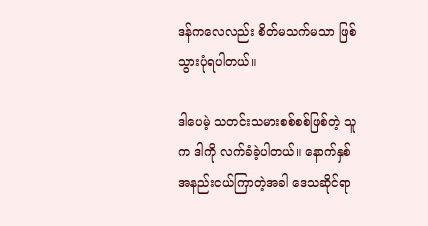ဒန်ကလေလည်း စိတ်မသက်မသာ ဖြစ်သွားပုံရပါတယ်။

ဒါပေမဲ့ သတင်းသမားစစ်စစ်ဖြစ်တဲ့ သူက ဒါကို လက်ခံခဲ့ပါတယ်။ နောက်နှစ် အနည်းငယ်ကြာတဲ့အခါ ဒေသဆိုင်ရာ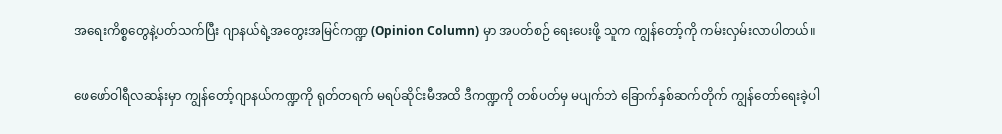အရေးကိစ္စတွေနဲ့ပတ်သက်ပြီး ဂျာနယ်ရဲ့အတွေးအမြင်ကဏ္ဍ (Opinion Column) မှာ အပတ်စဉ် ရေးပေးဖို့ သူက ကျွန်တော့်ကို ကမ်းလှမ်းလာပါတယ်။

ဖေဖော်ဝါရီလဆန်းမှာ ကျွန်တော့်ဂျာနယ်ကဏ္ဍကို ရုတ်တရက် မရပ်ဆိုင်းမီအထိ ဒီကဏ္ဍကို တစ်ပတ်မှ မပျက်ဘဲ ခြောက်နှစ်ဆက်တိုက် ကျွန်တော်ရေးခဲ့ပါ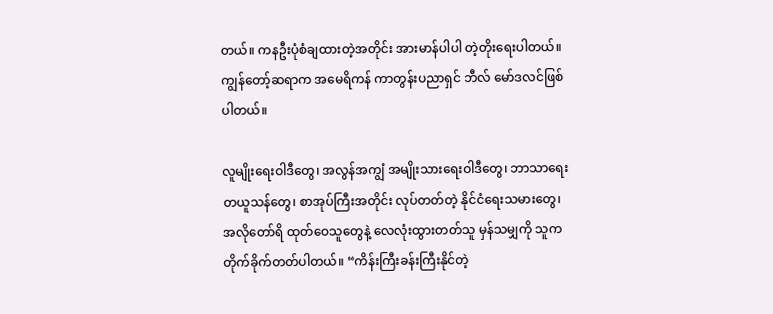တယ်။ ကနဦးပုံစံချထားတဲ့အတိုင်း အားမာန်ပါပါ တဲ့တိုးရေးပါတယ်။ ကျွန်တော့်ဆရာက အမေရိကန် ကာတွန်းပညာရှင် ဘီလ် မော်ဒလင်ဖြစ်ပါတယ်။

လူမျိုးရေးဝါဒီတွေ၊ အလွန်အကျွံ အမျိုးသားရေးဝါဒီတွေ၊ ဘာသာရေး တယူသန်တွေ၊ စာအုပ်ကြီးအတိုင်း လုပ်တတ်တဲ့ နိုင်ငံရေးသမားတွေ၊ အလိုတော်ရိ ထုတ်ဝေသူတွေနဲ့ လေလုံးထွားတတ်သူ မှန်သမျှကို သူက တိုက်ခိုက်တတ်ပါတယ်။ “ကိန်းကြီးခန်းကြီးနိုင်တဲ့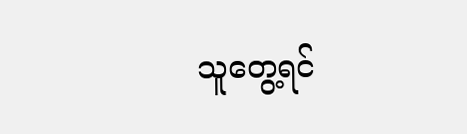သူတွေ့ရင်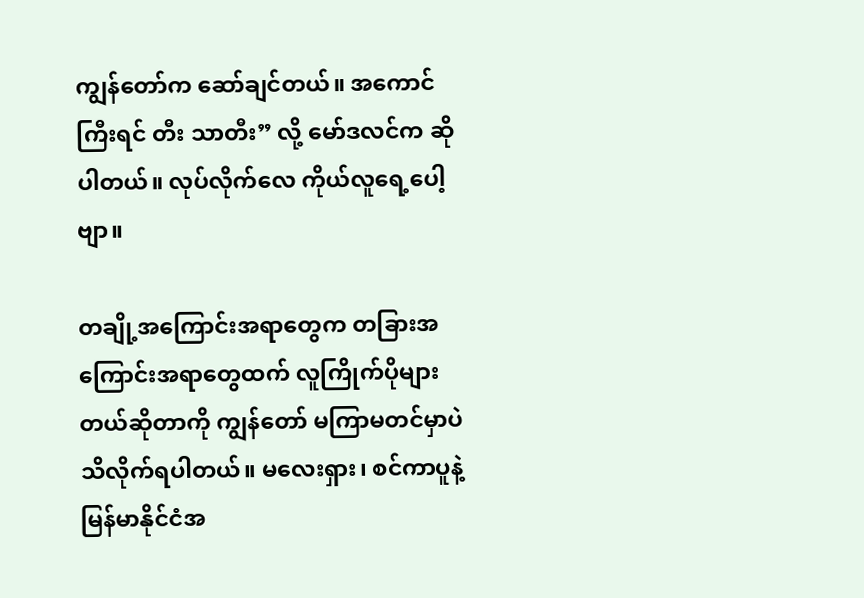ကျွန်တော်က ဆော်ချင်တယ်။ အကောင်ကြီးရင် တီး သာတီး” လို့ မော်ဒလင်က ဆိုပါတယ်။ လုပ်လိုက်လေ ကိုယ်လူရေ့ပေါ့ဗျာ။

တချို့အကြောင်းအရာတွေက တခြားအကြောင်းအရာတွေထက် လူကြိုက်ပိုများတယ်ဆိုတာကို ကျွန်တော် မကြာမတင်မှာပဲ သိလိုက်ရပါတယ်။ မလေးရှား၊ စင်ကာပူနဲ့ မြန်မာနိုင်ငံအ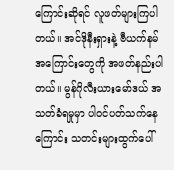ကြောင်းဆိုရင် လူဖတ်များကြပါတယ်။ အင်ဒိုနီးရှားနဲ့ ဗီယက်နမ်အကြောင်းတွေကို အဖတ်နည်းပါတယ်။ မွန်ဂိုလီးယားမော်ဒယ် အသတ်ခံရမှုမှာ ပါဝင်ပတ်သက်နေကြောင်း သတင်းများထွက်ပေါ်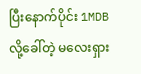ပြီးနောက်ပိုင်း 1MDB လို့ခေါ်တဲ့ မလေးရှား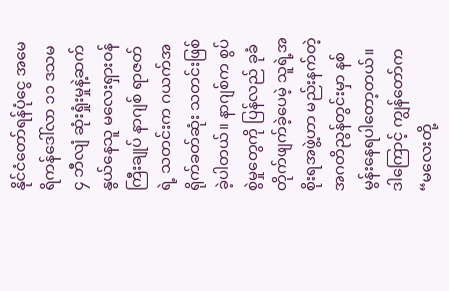နိုင်ငံတော်ရန်ပုံငွေ အမေရိကန်ဒေါ်လာ ၁၁ ဒသမ ၄ ဘီလျံ ဆုံးရှုံးမှုနဲ့ဆက်နွယ်နေသူ မလေးရှားဝန်ကြီးချုပ် နာဂျစ် ရာဇတ်ရဲ့ သတင်းက ဂယက်အရိုက်ခတ်ဆုံး သတင်းဖြစ်ခဲ့ပါတယ်။ နာဂျစ်က စွပ်စွဲမှုတွေကို ပြန်လည် ခုခံတိုက်ဖျက်ခဲ့ပေမဲ့ သူရဲ့အစိုးရအဖွဲ့ဟာ မည်းနက်တဲ့ အဂတိညွန်တွင်းမှာ နစ်မွန်းနေရပါတော့တယ်။ ဒါကြောင့် ကျွန်တော်က “မလေးတို့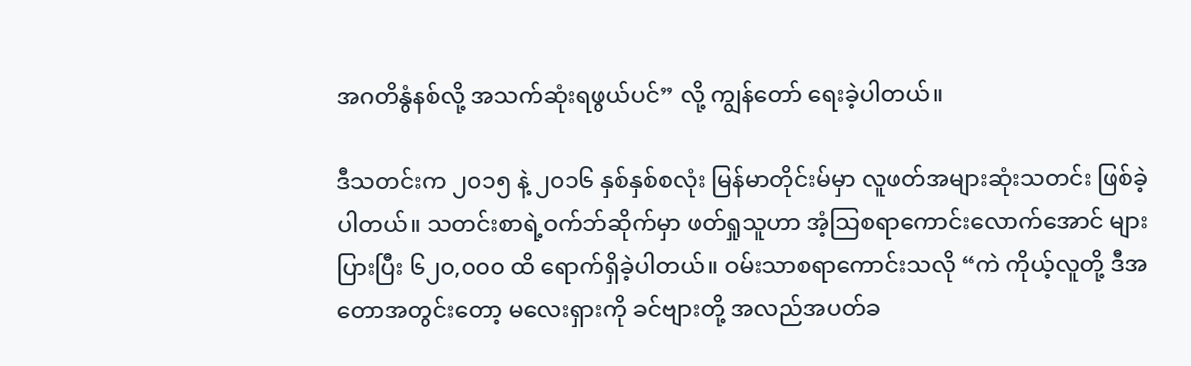အဂတိနွံနစ်လို့ အသက်ဆုံးရဖွယ်ပင်” လို့ ကျွန်တော် ရေးခဲ့ပါတယ်။

ဒီသတင်းက ၂၀၁၅ နဲ့ ၂၀၁၆ နှစ်နှစ်စလုံး မြန်မာတိုင်းမ်မှာ လူဖတ်အများဆုံးသတင်း ဖြစ်ခဲ့ပါတယ်။ သတင်းစာရဲ့ဝက်ဘ်ဆိုက်မှာ ဖတ်ရှုသူဟာ အံ့သြစရာကောင်းလောက်အောင် များပြားပြီး ၆၂၀,၀၀၀ ထိ ရောက်ရှိခဲ့ပါတယ်။ ဝမ်းသာစရာကောင်းသလို “ကဲ ကိုယ့်လူတို့ ဒီအတောအတွင်းတော့ မလေးရှားကို ခင်ဗျားတို့ အလည်အပတ်ခ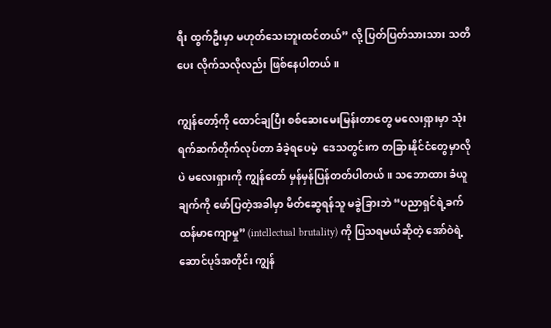ရီး ထွက်ဦးမှာ မဟုတ်သေးဘူးထင်တယ်” လို့ ပြတ်ပြတ်သားသား သတိပေး လိုက်သလိုလည်း ဖြစ်နေပါတယ်။

ကျွန်တော့်ကို ထောင်ချပြီး စစ်ဆေးမေးမြန်းတာတွေ မလေးရှားမှာ သုံးရက်ဆက်တိုက်လုပ်တာ ခံခဲ့ရပေမဲ့  ဒေသတွင်းက တခြားနိုင်ငံတွေမှာလိုပဲ မလေးရှားကို ကျွန်တော် မှန်မှန်ပြန်တတ်ပါတယ်။ သဘောထား ခံယူချက်ကို ဖော်ပြတဲ့အခါမှာ မိတ်ဆွေရန်သူ မခွဲခြားဘဲ “ပညာရှင်ရဲ့ခက်ထန်မာကျောမှု” (intellectual brutality) ကို ပြသရမယ်ဆိုတဲ့ အော်ဝဲရဲ့ဆောင်ပုဒ်အတိုင်း ကျွန်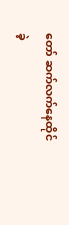တော် ဆက်လက်နေထိုင်ခဲ့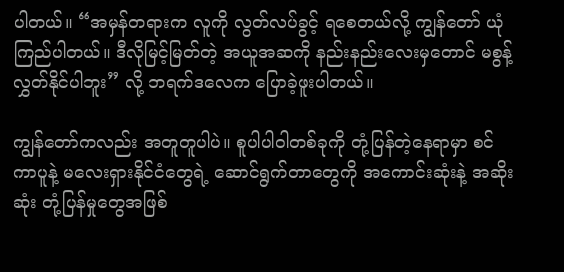ပါတယ်။ “အမှန်တရားက လူကို လွတ်လပ်ခွင့် ရစေတယ်လို့ ကျွန်တော် ယုံကြည်ပါတယ်။ ဒီလိုမြင့်မြတ်တဲ့ အယူအဆကို နည်းနည်းလေးမှတောင် မစွန့်လွှတ်နိုင်ပါဘူး” လို့ ဘရက်ဒလေက ပြောခဲ့ဖူးပါတယ်။

ကျွန်တော်ကလည်း အတူတူပါပဲ။ စူပါပါဝါတစ်ခုကို တုံ့ပြန်တဲ့နေရာမှာ စင်ကာပူနဲ့ မလေးရှားနိုင်ငံတွေရဲ့ ဆောင်ရွက်တာတွေကို အကောင်းဆုံးနဲ့ အဆိုးဆုံး တုံ့ပြန်မှုတွေအဖြစ်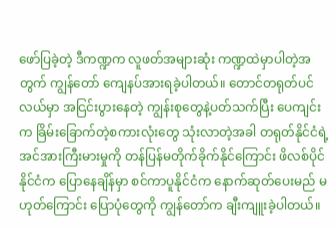ဖော်ပြခဲ့တဲ့ ဒီကဏ္ဍက လူဖတ်အများဆုံး ကဏ္ဍထဲမှာပါတဲ့အတွက် ကျွန်တော် ကျေနပ်အားရခဲ့ပါတယ်။ တောင်တရုတ်ပင်လယ်မှာ အငြင်းပွားနေတဲ့ ကျွန်းစုတွေနဲ့ပတ်သက်ပြီး ပေကျင်းက ခြိမ်းခြောက်တဲ့စကားလုံးတွေ သုံးလာတဲ့အခါ တရုတ်နိုင်ငံရဲ့ အင်အားကြီးမားမှုကို တန်ပြန်မတိုက်ခိုက်နိုင်ကြောင်း ဖိလစ်ပိုင်နိုင်ငံက ပြောနေချိန်မှာ စင်ကာပူနိုင်ငံက နောက်ဆုတ်ပေးမည် မဟုတ်ကြောင်း ပြောပုံတွေကို ကျွန်တော်က ချီးကျူးခဲ့ပါတယ်။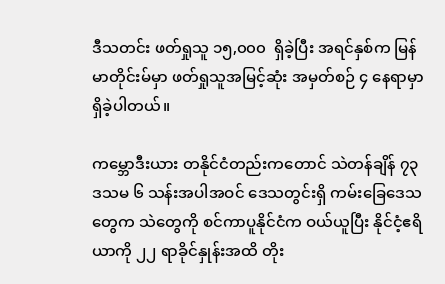ဒီသတင်း ဖတ်ရှုသူ ၁၅,၀၀၀  ရှိခဲ့ပြီး အရင်နှစ်က မြန်မာတိုင်းမ်မှာ ဖတ်ရှုသူအမြင့်ဆုံး အမှတ်စဉ် ၄ နေရာမှာ ရှိခဲ့ပါတယ်။

ကမ္ဘောဒီးယား တနိုင်ငံတည်းကတောင် သဲတန်ချိန် ၇၃ ဒသမ ၆ သန်းအပါအဝင် ဒေသတွင်းရှိ ကမ်းခြေဒေသတွေက သဲတွေကို စင်ကာပူနိုင်ငံက ဝယ်ယူပြီး နိုင်ငံ့ဧရိယာကို ၂၂ ရာခိုင်နှုန်းအထိ တိုး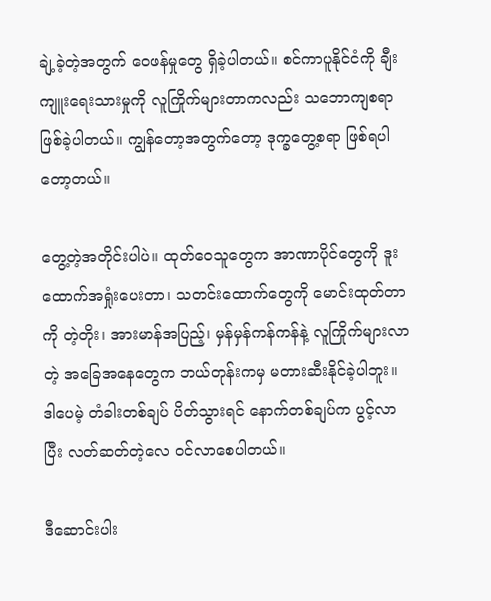ချဲ့ခဲ့တဲ့အတွက် ဝေဖန်မှုတွေ ရှိခဲ့ပါတယ်။ စင်ကာပူနိုင်ငံကို ချီးကျူးရေးသားမှုကို လူကြိုက်များတာကလည်း သဘောကျစရာ ဖြစ်ခဲ့ပါတယ်။ ကျွန်တော့အတွက်တော့ ဒုက္ခတွေ့စရာ ဖြစ်ရပါတော့တယ်။

တွေ့တဲ့အတိုင်းပါပဲ။ ထုတ်ဝေသူတွေက အာဏာပိုင်တွေကို ဒူးထောက်အရှုံးပေးတာ၊ သတင်းထောက်တွေကို မောင်းထုတ်တာကို တဲ့တိုး၊ အားမာန်အပြည့်၊ မှန်မှန်ကန်ကန်နဲ့ လူကြိုက်များလာတဲ့ အခြေအနေတွေက ဘယ်တုန်းကမှ မတားဆီးနိုင်ခဲ့ပါဘူး။  ဒါပေမဲ့ တံခါးတစ်ချပ် ပိတ်သွားရင် နောက်တစ်ချပ်က ပွင့်လာပြီး လတ်ဆတ်တဲ့လေ ဝင်လာစေပါတယ်။

ဒီဆောင်းပါး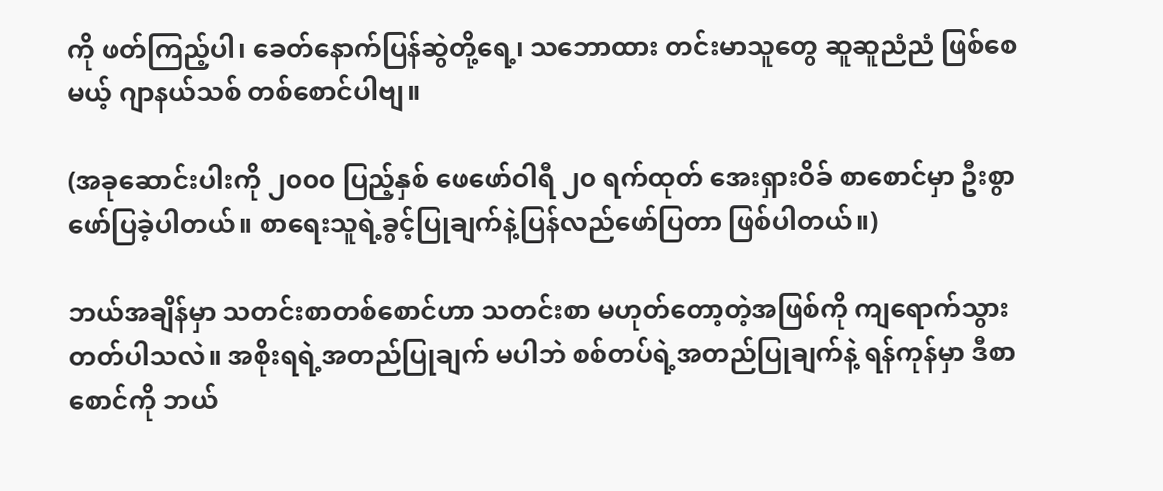ကို ဖတ်ကြည့်ပါ၊ ခေတ်နောက်ပြန်ဆွဲတို့ရေ့၊ သဘောထား တင်းမာသူတွေ ဆူဆူညံညံ ဖြစ်စေမယ့် ဂျာနယ်သစ် တစ်စောင်ပါဗျ။

(အခုဆောင်းပါးကို ၂၀၀၀ ပြည့်နှစ် ဖေဖော်ဝါရီ ၂၀ ရက်ထုတ် အေးရှားဝိခ် စာစောင်မှာ ဦးစွာ ဖော်ပြခဲ့ပါတယ်။ စာရေးသူရဲ့ခွင့်ပြုချက်နဲ့ပြန်လည်ဖော်ပြတာ ဖြစ်ပါတယ်။)

ဘယ်အချိန်မှာ သတင်းစာတစ်စောင်ဟာ သတင်းစာ မဟုတ်တော့တဲ့အဖြစ်ကို ကျရောက်သွားတတ်ပါသလဲ။ အစိုးရရဲ့အတည်ပြုချက် မပါဘဲ စစ်တပ်ရဲ့အတည်ပြုချက်နဲ့ ရန်ကုန်မှာ ဒီစာစောင်ကို ဘယ်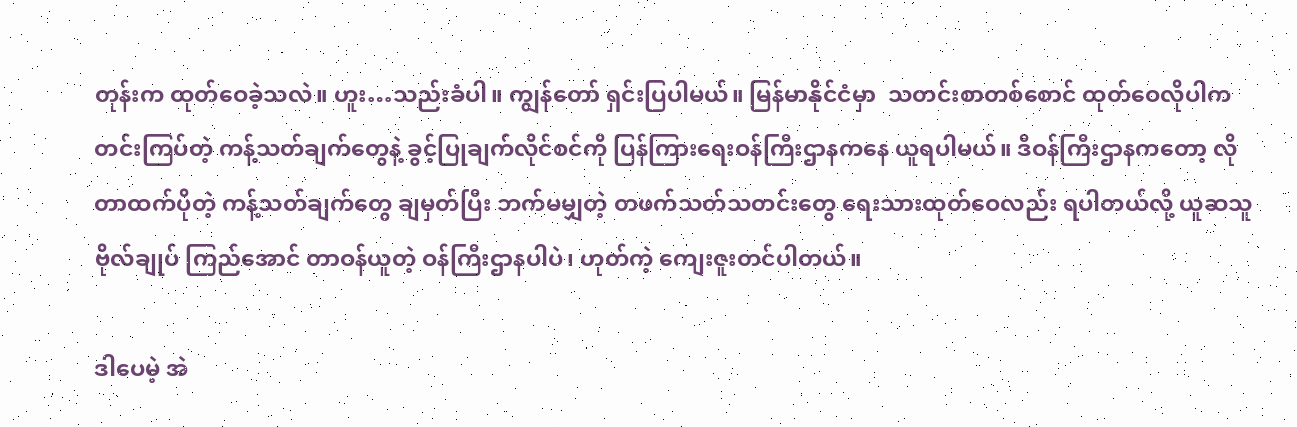တုန်းက ထုတ်ဝေခဲ့သလဲ။ ဟူး…သည်းခံပါ။ ကျွန်တော် ရှင်းပြပါမယ်။ မြန်မာနိုင်ငံမှာ  သတင်းစာတစ်စောင် ထုတ်ဝေလိုပါက တင်းကြပ်တဲ့ ကန့်သတ်ချက်တွေနဲ့ ခွင့်ပြုချက်လိုင်စင်ကို ပြန်ကြားရေးဝန်ကြီးဌာနကနေ ယူရပါမယ်။ ဒီဝန်ကြီးဌာနကတော့ လိုတာထက်ပိုတဲ့ ကန့်သတ်ချက်တွေ ချမှတ်ပြီး ဘက်မမျှတဲ့ တဖက်သတ်သတင်းတွေ ရေးသားထုတ်ဝေလည်း ရပါတယ်လို့ ယူဆသူ ဗိုလ်ချုပ် ကြည်အောင် တာဝန်ယူတဲ့ ဝန်ကြီးဌာနပါပဲ၊ ဟုတ်ကဲ့ ကျေးဇူးတင်ပါတယ်။

ဒါပေမဲ့ အဲ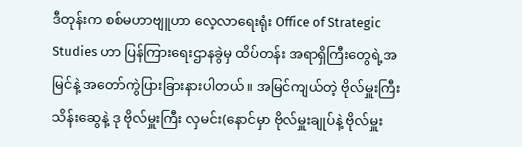ဒီတုန်းက စစ်မဟာဗျူဟာ လေ့လာရေးရုံး Office of Strategic Studies ဟာ ပြန်ကြားရေးဌာနခွဲမှ ထိပ်တန်း အရာရှိကြီးတွေရဲ့အမြင်နဲ့ အတော်ကွဲပြားခြားနားပါတယ်။ အမြင်ကျယ်တဲ့ ဗိုလ်မှူးကြီး သိန်းဆွေနဲ့ ဒု ဗိုလ်မှူးကြီး လှမင်း(နောင်မှာ ဗိုလ်မှူးချုပ်နဲ့ ဗိုလ်မှူး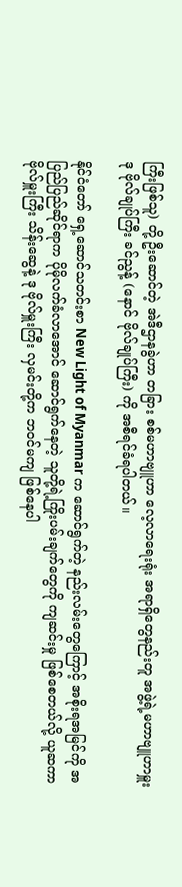ကြီးဖြစ်သူ) တို့ ဦးဆောင်တဲ့ အဲဒီဌာနခွဲဟာ တခြား စစ်မဟာဗျူဟာ လေ့လာရေးရုံး အရာရှိတွေနည်းတူ အဖွဲ့ရဲ့မဟာဗျူဟာမှူး ဒု ဗိုလ်ချုပ်ကြီး ခင်ညွန့် (နောင် ဗိုလ်ချုပ်ကြီး) ကို အစီရင်ခံရပါတယ်။

နိုင်ငံတော် ရှေ့ဆောင်သတင်းစာ New Light of Myanmar က ဆောင်ရွက်တဲ့ နည်းလမ်းတွေကြောင့် အစိုးရအမြင်ကို အပြည်ပြည်ဆိုင်ရာက ပိုမိုလက်ခံလာအောင် ဆောင်ရွက်နေတဲ့ သူတို့ရဲ့ကြိုးပမ်းချက်တွေကို ကျဆင်းမှု ဖြစ်စေတယ်လို့ ယူဆကာ ဗိုလ်မှူးကြီး သိန်းဆွေနဲ့ ဒု ဗိုလ်မှူးကြီး လှမင်းတို့က ဘဝင်မကျ ဖြစ်နေပါ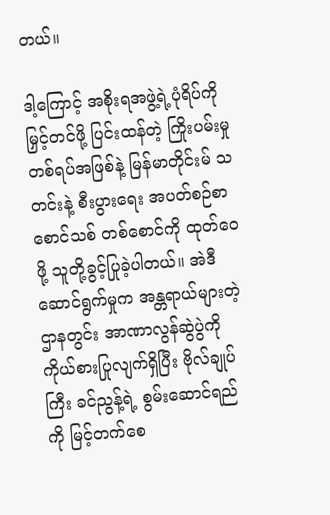တယ်။

ဒါ့ကြောင့် အစိုးရအဖွဲ့ရဲ့ပုံရိပ်ကို မြှင့်တင်ဖို့ ပြင်းထန်တဲ့ ကြိုးပမ်းမှုတစ်ရပ်အဖြစ်နဲ့ မြန်မာတိုင်းမ် သတင်းနဲ့ စီးပွားရေး အပတ်စဉ်စာစောင်သစ် တစ်စောင်ကို ထုတ်ဝေဖို့ သူတို့ခွင့်ပြုခဲ့ပါတယ်။ အဲဒီဆောင်ရွက်မှုက အန္တရာယ်များတဲ့ ဌာနတွင်း အာဏာလွန်ဆွဲပွဲကို ကိုယ်စားပြုလျက်ရှိပြီး ဗိုလ်ချုပ်ကြီး ခင်ညွန့်ရဲ့ စွမ်းဆောင်ရည်ကို မြင့်တက်စေ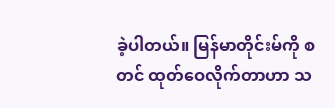ခဲ့ပါတယ်။ မြန်မာတိုင်းမ်ကို စတင် ထုတ်ဝေလိုက်တာဟာ သ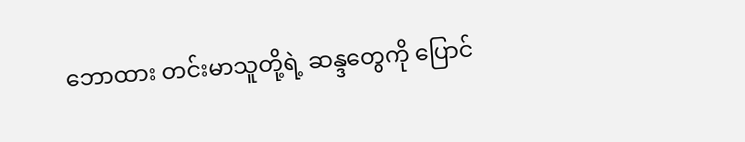ဘောထား တင်းမာသူတို့ရဲ့ ဆန္ဒတွေကို ပြောင်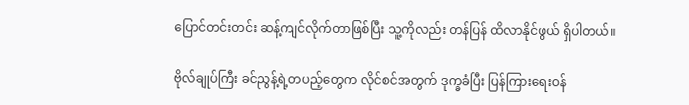ပြောင်တင်းတင်း ဆန့်ကျင်လိုက်တာဖြစ်ပြီး သူ့ကိုလည်း တန်ပြန် ထိလာနိုင်ဖွယ် ရှိပါတယ်။

ဗိုလ်ချုပ်ကြီး ခင်ညွန့်ရဲ့တပည့်တွေက လိုင်စင်အတွက် ဒုက္ခခံပြီး ပြန်ကြားရေးဝန်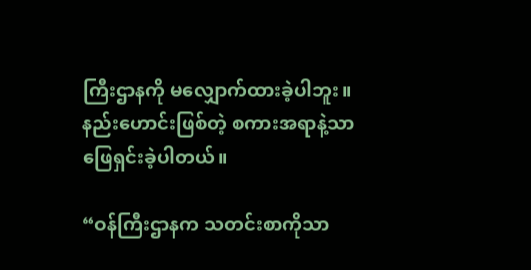ကြီးဌာနကို မလျှောက်ထားခဲ့ပါဘူး။ နည်းဟောင်းဖြစ်တဲ့ စကားအရာနဲ့သာ ဖြေရှင်းခဲ့ပါတယ်။

“ဝန်ကြီးဌာနက သတင်းစာကိုသာ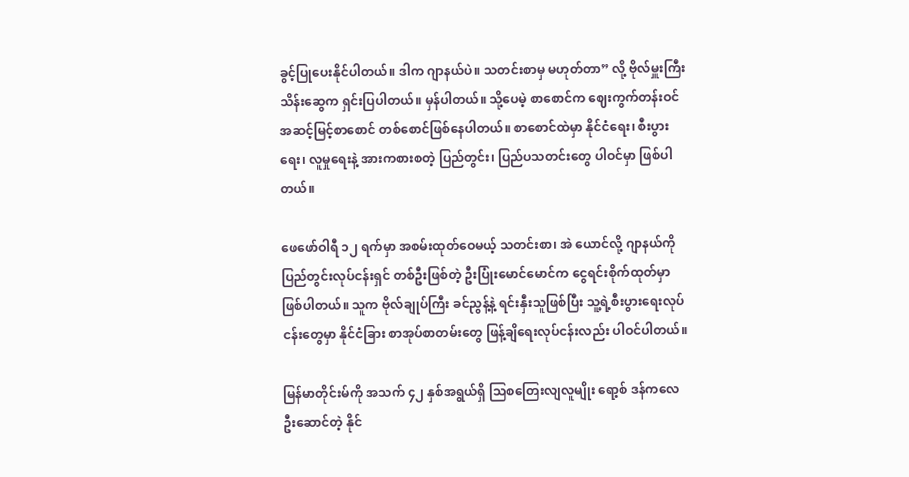ခွင့်ပြုပေးနိုင်ပါတယ်။ ဒါက ဂျာနယ်ပဲ။ သတင်းစာမှ မဟုတ်တာ” လို့ ဗိုလ်မှူးကြီး သိန်းဆွေက ရှင်းပြပါတယ်။ မှန်ပါတယ်။ သို့ပေမဲ့ စာစောင်က ဈေးကွက်တန်းဝင် အဆင့်မြင့်စာစောင် တစ်စောင်ဖြစ်နေပါတယ်။ စာစောင်ထဲမှာ နိုင်ငံရေး၊ စီးပွားရေး၊ လူမှုရေးနဲ့ အားကစားစတဲ့ ပြည်တွင်း၊ ပြည်ပသတင်းတွေ ပါဝင်မှာ ဖြစ်ပါတယ်။

ဖေဖော်ဝါရီ ၁၂ ရက်မှာ အစမ်းထုတ်ဝေမယ့် သတင်းစာ၊ အဲ ယောင်လို့ ဂျာနယ်ကို ပြည်တွင်းလုပ်ငန်းရှင် တစ်ဦးဖြစ်တဲ့ ဦးပြုံးမောင်မောင်က ငွေရင်းစိုက်ထုတ်မှာ ဖြစ်ပါတယ်။ သူက ဗိုလ်ချုပ်ကြီး ခင်ညွန့်နဲ့ ရင်းနှီးသူဖြစ်ပြီး သူ့ရဲ့စီးပွားရေးလုပ်ငန်းတွေမှာ နိုင်ငံခြား စာအုပ်စာတမ်းတွေ ဖြန့်ချိရေးလုပ်ငန်းလည်း ပါဝင်ပါတယ်။

မြန်မာတိုင်းမ်ကို အသက် ၄၂ နှစ်အရွယ်ရှိ သြစတြေးလျလူမျိုး ရော့စ် ဒန်ကလေ ဦးဆောင်တဲ့ နိုင်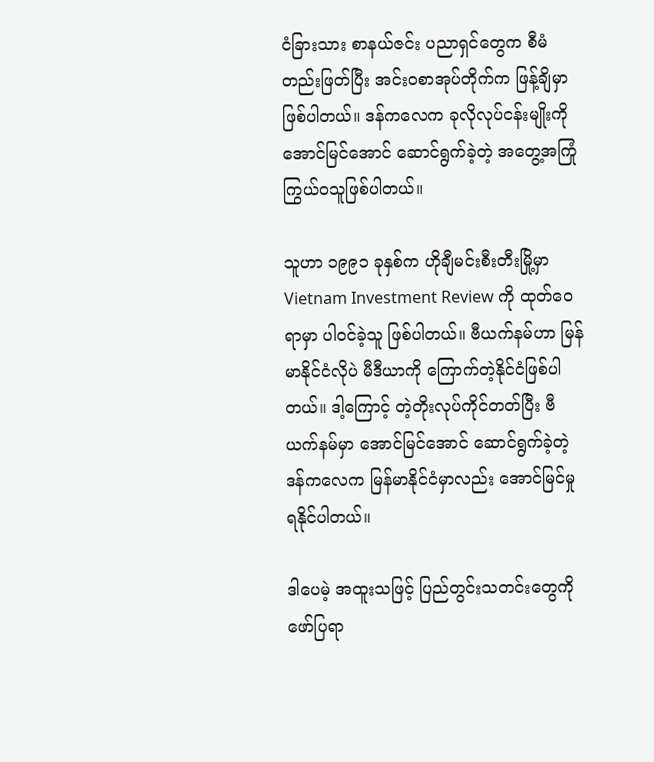ငံခြားသား စာနယ်ဇင်း ပညာရှင်တွေက စီမံတည်းဖြတ်ပြီး အင်းဝစာအုပ်တိုက်က ဖြန့်ချိမှာ ဖြစ်ပါတယ်။ ဒန်ကလေက ခုလိုလုပ်ငန်းမျိုးကို အောင်မြင်အောင် ဆောင်ရွက်ခဲ့တဲ့ အတွေ့အကြုံ ကြွယ်ဝသူဖြစ်ပါတယ်။

သူဟာ ၁၉၉၁ ခုနှစ်က ဟိုချီမင်းစီးတီးမြို့မှာ Vietnam Investment Review ကို ထုတ်ဝေရာမှာ ပါဝင်ခဲ့သူ ဖြစ်ပါတယ်။ ဗီယက်နမ်ဟာ မြန်မာနိုင်ငံလိုပဲ မီဒီယာကို ကြောက်တဲ့နိုင်ငံဖြစ်ပါတယ်။ ဒါ့ကြောင့် တဲ့တိုးလုပ်ကိုင်တတ်ပြီး ဗီယက်နမ်မှာ အောင်မြင်အောင် ဆောင်ရွက်ခဲ့တဲ့ ဒန်ကလေက မြန်မာနိုင်ငံမှာလည်း အောင်မြင်မှု ရနိုင်ပါတယ်။

ဒါပေမဲ့ အထူးသဖြင့် ပြည်တွင်းသတင်းတွေကို ဖော်ပြရာ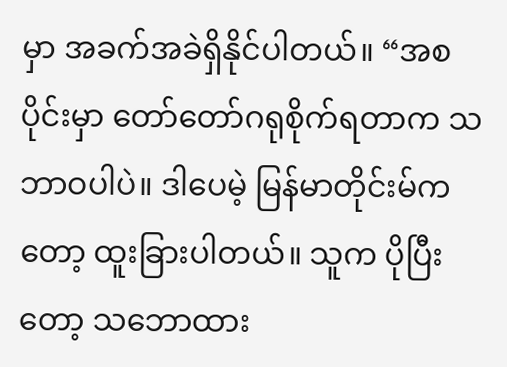မှာ အခက်အခဲရှိနိုင်ပါတယ်။ “အစပိုင်းမှာ တော်တော်ဂရုစိုက်ရတာက သဘာဝပါပဲ။ ဒါပေမဲ့ မြန်မာတိုင်းမ်ကတော့ ထူးခြားပါတယ်။ သူက ပိုပြီးတော့ သဘောထား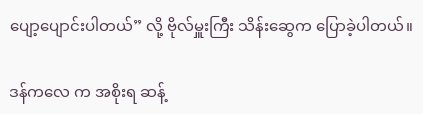ပျော့ပျောင်းပါတယ်” လို့ ဗိုလ်မှူးကြီး သိန်းဆွေက ပြောခဲ့ပါတယ်။

ဒန်ကလေ က အစိုးရ ဆန့်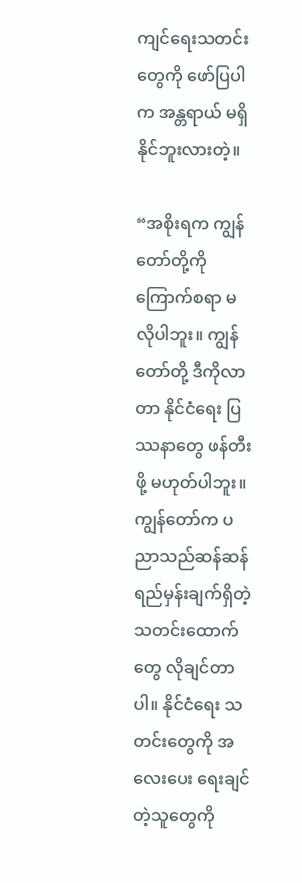ကျင်ရေးသတင်းတွေကို ဖော်ပြပါက အန္တရာယ် မရှိနိုင်ဘူးလားတဲ့။

“အစိုးရက ကျွန်တော်တို့ကို ကြောက်စရာ မလိုပါဘူး။ ကျွန်တော်တို့ ဒီကိုလာတာ နိုင်ငံရေး ပြဿနာတွေ ဖန်တီးဖို့ မဟုတ်ပါဘူး။ ကျွန်တော်က ပညာသည်ဆန်ဆန် ရည်မှန်းချက်ရှိတဲ့ သတင်းထောက်တွေ လိုချင်တာပါ။ နိုင်ငံရေး သတင်းတွေကို အလေးပေး ရေးချင်တဲ့သူတွေကို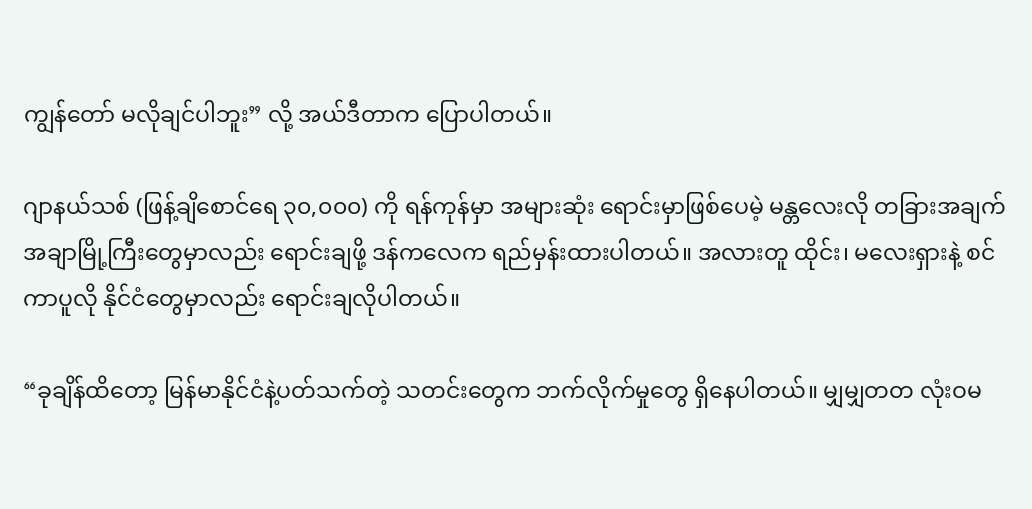ကျွန်တော် မလိုချင်ပါဘူး” လို့ အယ်ဒီတာက ပြောပါတယ်။

ဂျာနယ်သစ် (ဖြန့်ချိစောင်ရေ ၃၀,၀၀၀) ကို ရန်ကုန်မှာ အများဆုံး ရောင်းမှာဖြစ်ပေမဲ့ မန္တလေးလို တခြားအချက်အချာမြို့ကြီးတွေမှာလည်း ရောင်းချဖို့ ဒန်ကလေက ရည်မှန်းထားပါတယ်။ အလားတူ ထိုင်း၊ မလေးရှားနဲ့ စင်ကာပူလို နိုင်ငံတွေမှာလည်း ရောင်းချလိုပါတယ်။

“ခုချိန်ထိတော့ မြန်မာနိုင်ငံနဲ့ပတ်သက်တဲ့ သတင်းတွေက ဘက်လိုက်မှုတွေ ရှိနေပါတယ်။ မျှမျှတတ လုံးဝမ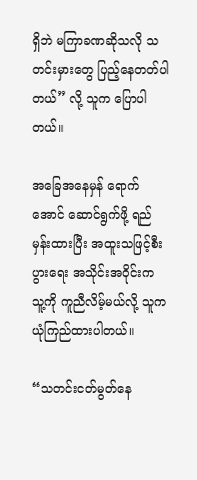ရှိဘဲ မကြာခဏဆိုသလို သတင်းမှားတွေ ပြည့်နေတတ်ပါတယ်” လို့ သူက ပြောပါတယ်။

အခြေအနေမှန် ရောက်အောင် ဆောင်ရွက်ဖို့ ရည်မှန်းထားပြီး အထူးသဖြင့်စီးပွားရေး အသိုင်းအဝိုင်းက သူ့ကို ကူညီလိမ့်မယ်လို့ သူက ယုံကြည်ထားပါတယ်။

“သတင်းငတ်မွတ်နေ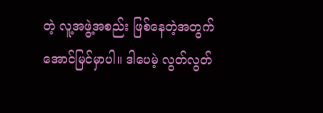တဲ့ လူ့အဖွဲ့အစည်း ဖြစ်နေတဲ့အတွက် အောင်မြင်မှာပါ။ ဒါပေမဲ့ လွတ်လွတ်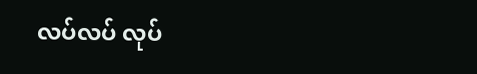လပ်လပ် လုပ်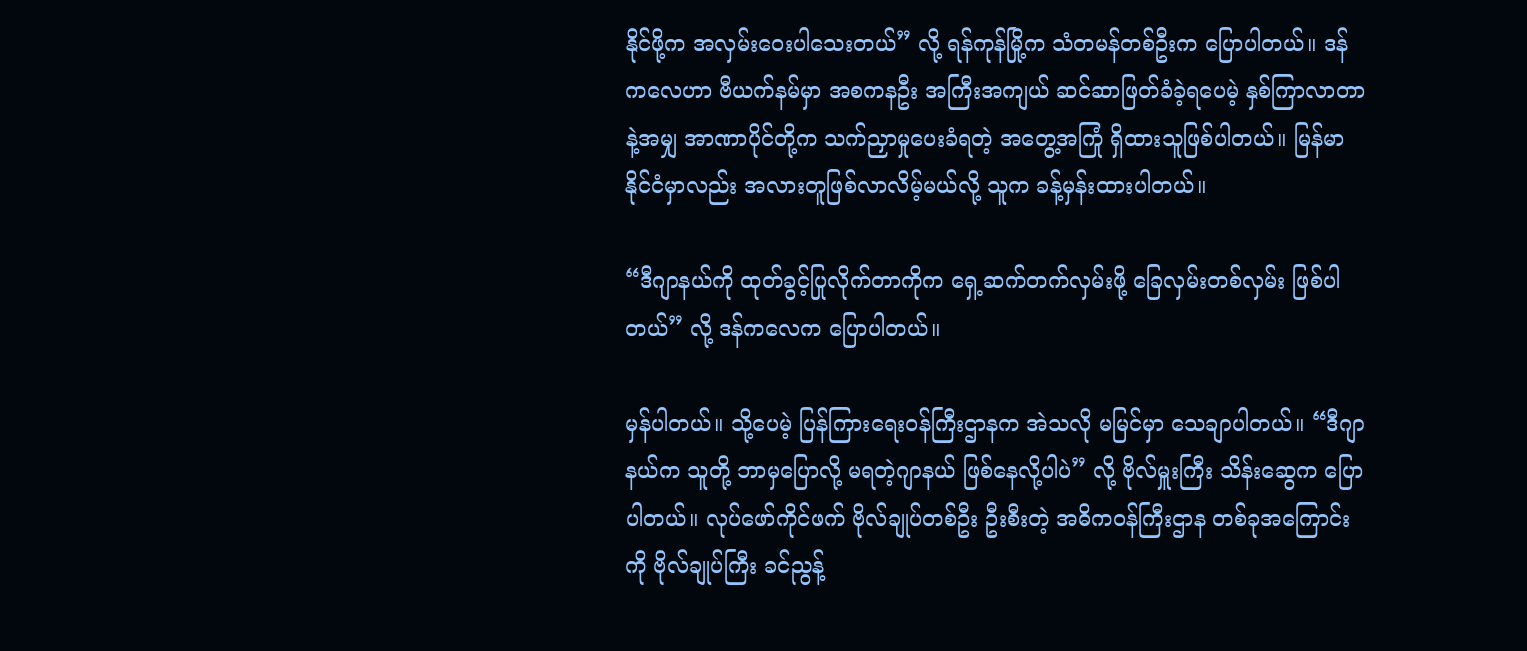နိုင်ဖို့က အလှမ်းဝေးပါသေးတယ်” လို့ ရန်ကုန်မြို့က သံတမန်တစ်ဦးက ပြောပါတယ်။ ဒန်ကလေဟာ ဗီယက်နမ်မှာ အစကနဦး အကြီးအကျယ် ဆင်ဆာဖြတ်ခံခဲ့ရပေမဲ့ နှစ်ကြာလာတာနဲ့အမျှ အာဏာပိုင်တို့က သက်ညှာမှုပေးခံရတဲ့ အတွေ့အကြုံ ရှိထားသူဖြစ်ပါတယ်။ မြန်မာနိုင်ငံမှာလည်း အလားတူဖြစ်လာလိမ့်မယ်လို့ သူက ခန့်မှန်းထားပါတယ်။

“ဒီဂျာနယ်ကို ထုတ်ခွင့်ပြုလိုက်တာကိုက ရှေ့ဆက်တက်လှမ်းဖို့ ခြေလှမ်းတစ်လှမ်း ဖြစ်ပါတယ်” လို့ ဒန်ကလေက ပြောပါတယ်။

မှန်ပါတယ်။ သို့ပေမဲ့ ပြန်ကြားရေးဝန်ကြီးဌာနက အဲသလို မမြင်မှာ သေချာပါတယ်။ “ဒီဂျာနယ်က သူတို့ ဘာမှပြောလို့ မရတဲ့ဂျာနယ် ဖြစ်နေလို့ပါပဲ” လို့ ဗိုလ်မှူးကြီး သိန်းဆွေက ပြောပါတယ်။ လုပ်ဖော်ကိုင်ဖက် ဗိုလ်ချုပ်တစ်ဦး ဦးစီးတဲ့ အဓိကဝန်ကြီးဌာန တစ်ခုအကြောင်းကို ဗိုလ်ချုပ်ကြီး ခင်ညွန့်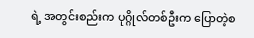ရဲ့ အတွင်းစည်းက ပုဂ္ဂိုလ်တစ်ဦးက ပြောတဲ့စ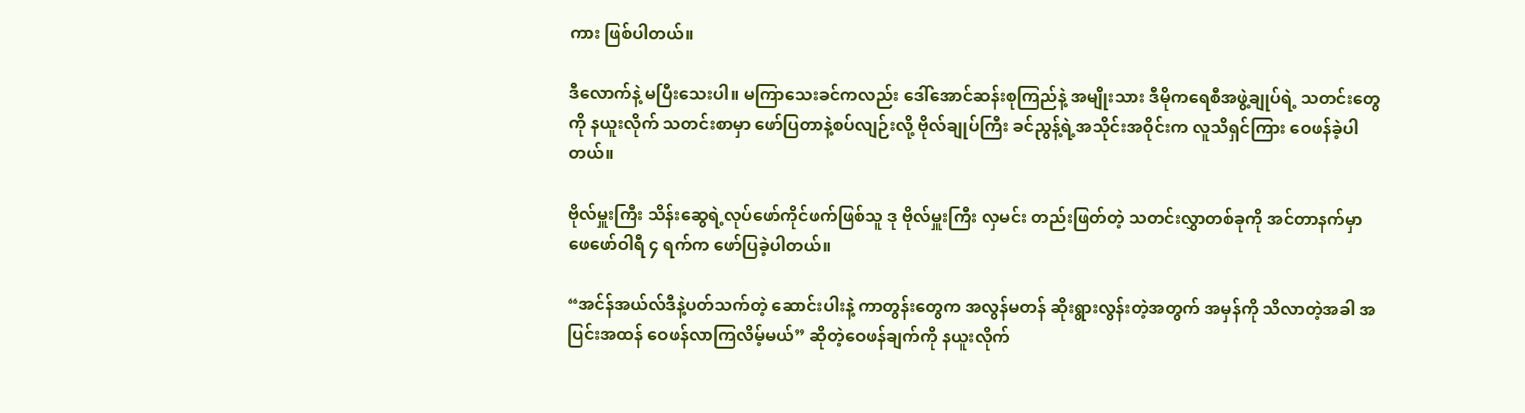ကား ဖြစ်ပါတယ်။

ဒီလောက်နဲ့ မပြီးသေးပါ။ မကြာသေးခင်ကလည်း ဒေါ်အောင်ဆန်းစုကြည်နဲ့ အမျိုးသား ဒီမိုကရေစီအဖွဲ့ချုပ်ရဲ့ သတင်းတွေကို နယူးလိုက် သတင်းစာမှာ ဖော်ပြတာနဲ့စပ်လျဉ်းလို့ ဗိုလ်ချုပ်ကြီး ခင်ညွန့်ရဲ့အသိုင်းအဝိုင်းက လူသိရှင်ကြား ဝေဖန်ခဲ့ပါတယ်။

ဗိုလ်မှူးကြီး သိန်းဆွေရဲ့လုပ်ဖော်ကိုင်ဖက်ဖြစ်သူ ဒု ဗိုလ်မှူးကြီး လှမင်း တည်းဖြတ်တဲ့ သတင်းလွှာတစ်ခုကို အင်တာနက်မှာ ဖေဖော်ဝါရီ ၄ ရက်က ဖော်ပြခဲ့ပါတယ်။

“အင်န်အယ်လ်ဒီနဲ့ပတ်သက်တဲ့ ဆောင်းပါးနဲ့ ကာတွန်းတွေက အလွန်မတန် ဆိုးရွားလွန်းတဲ့အတွက် အမှန်ကို သိလာတဲ့အခါ အပြင်းအထန် ဝေဖန်လာကြလိမ့်မယ်” ဆိုတဲ့ဝေဖန်ချက်ကို နယူးလိုက်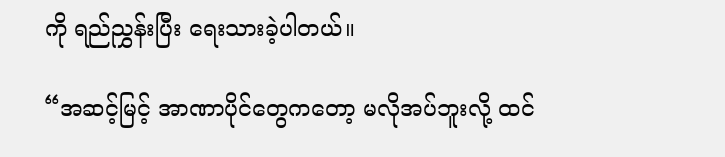ကို ရည်ညွှန်းပြီး ရေးသားခဲ့ပါတယ်။

“အဆင့်မြင့် အာဏာပိုင်တွေကတော့ မလိုအပ်ဘူးလို့ ထင်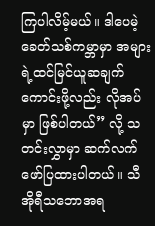ကြပါလိမ့်မယ်။ ဒါပေမဲ့ ခေတ်သစ်ကမ္ဘာမှာ အများရဲ့ထင်မြင်ယူဆချက် ကောင်းဖို့လည်း လိုအပ်မှာ ဖြစ်ပါတယ်” လို့ သတင်းလွှာမှာ ဆက်လက် ဖော်ပြထားပါတယ်။ သီအိုရီသဘောအရ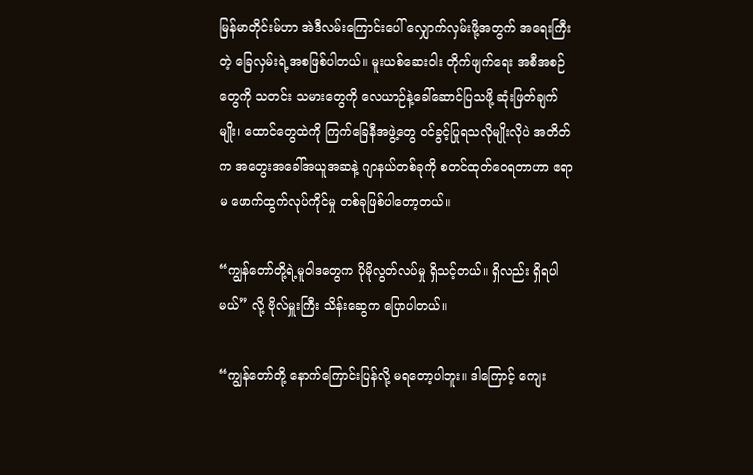မြန်မာတိုင်းမ်ဟာ အဲဒီလမ်းကြောင်းပေါ် လျှောက်လှမ်းဖို့အတွက် အရေးကြီးတဲ့ ခြေလှမ်းရဲ့အစဖြစ်ပါတယ်။ မူးယစ်ဆေးဝါး တိုက်ဖျက်ရေး အစီအစဉ်တွေကို သတင်း သမားတွေကို လေယာဉ်နဲ့ခေါ်ဆောင်ပြသဖို့ ဆုံးဖြတ်ချက်မျိုး၊ ထောင်တွေထဲကို ကြက်ခြေနီအဖွဲ့တွေ ဝင်ခွင့်ပြုရသလိုမျိုးလိုပဲ အတိတ်က အတွေးအခေါ်အယူအဆနဲ့ ဂျာနယ်တစ်ခုကို စတင်ထုတ်ဝေရတာဟာ ဧရာမ ဖောက်ထွက်လုပ်ကိုင်မှု တစ်ခုဖြစ်ပါတော့တယ်။

“ကျွန်တော်တို့ရဲ့မူဝါဒတွေက ပိုမိုလွတ်လပ်မှု ရှိသင့်တယ်။ ရှိလည်း ရှိရပါမယ်” လို့ ဗိုလ်မှူးကြီး သိန်းဆွေက ပြောပါတယ်။

“ကျွန်တော်တို့ နောက်ကြောင်းပြန်လို့ မရတော့ပါဘူး။ ဒါကြောင့် ကျေး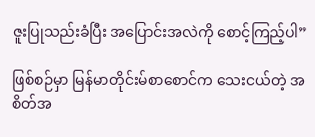ဇူးပြုသည်းခံပြီး အပြောင်းအလဲကို စောင့်ကြည့်ပါ”

ဖြစ်စဉ်မှာ မြန်မာတိုင်းမ်စာစောင်က သေးငယ်တဲ့ အစိတ်အ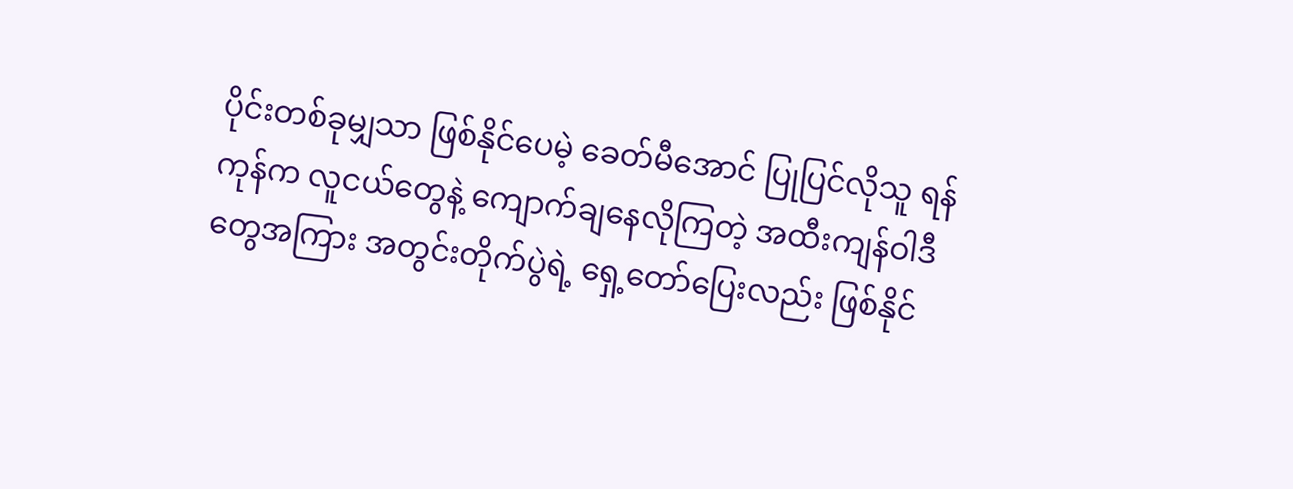ပိုင်းတစ်ခုမျှသာ ဖြစ်နိုင်ပေမဲ့ ခေတ်မီအောင် ပြုပြင်လိုသူ ရန်ကုန်က လူငယ်တွေနဲ့ ကျောက်ချနေလိုကြတဲ့ အထီးကျန်ဝါဒီတွေအကြား အတွင်းတိုက်ပွဲရဲ့ ရှေ့တော်ပြေးလည်း ဖြစ်နိုင်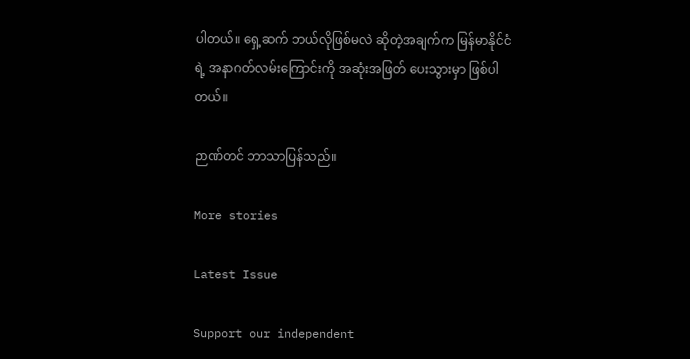ပါတယ်။ ရှေ့ဆက် ဘယ်လိုဖြစ်မလဲ ဆိုတဲ့အချက်က မြန်မာနိုင်ငံရဲ့ အနာဂတ်လမ်းကြောင်းကို အဆုံးအဖြတ် ပေးသွားမှာ ဖြစ်ပါတယ်။

ဉာဏ်တင် ဘာသာပြန်သည်။

More stories

Latest Issue

Support our independent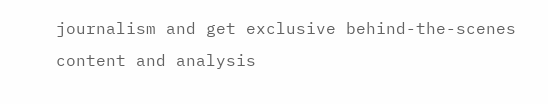journalism and get exclusive behind-the-scenes content and analysis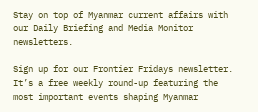Stay on top of Myanmar current affairs with our Daily Briefing and Media Monitor newsletters.

Sign up for our Frontier Fridays newsletter. It’s a free weekly round-up featuring the most important events shaping Myanmar